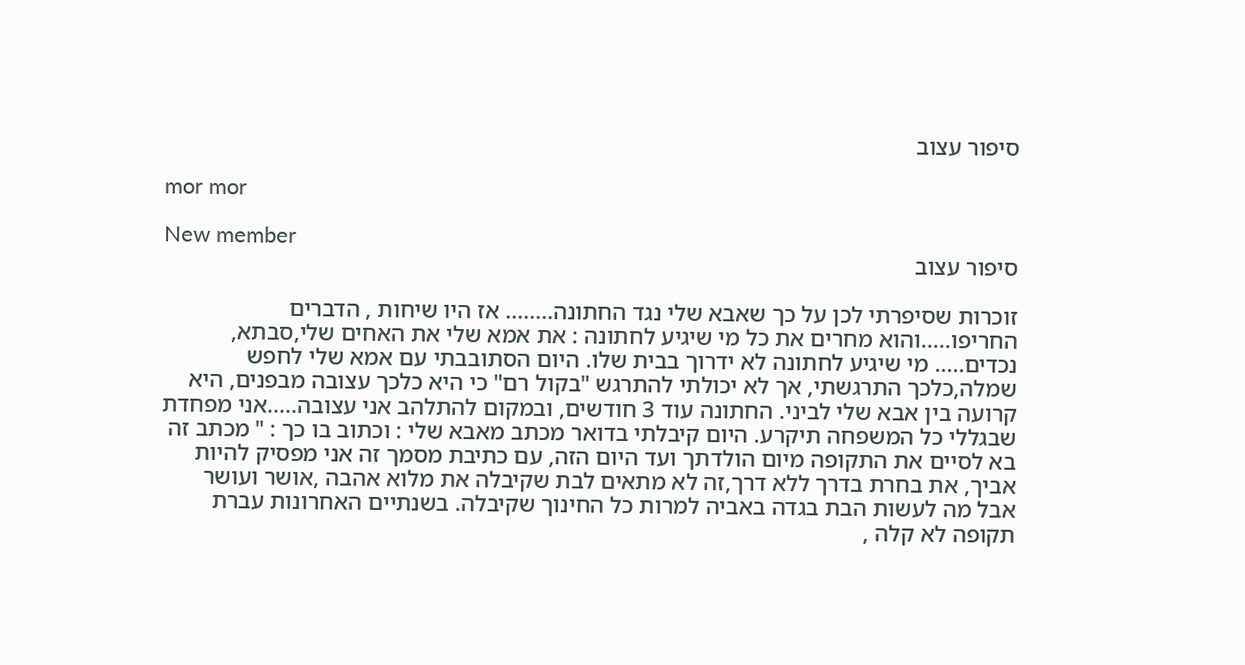סיפור עצוב

mor mor

New member
סיפור עצוב

זוכרות שסיפרתי לכן על כך שאבא שלי נגד החתונה........ אז היו שיחות , הדברים החריפו.....והוא מחרים את כל מי שיגיע לחתונה : את אמא שלי את האחים שלי,סבתא, נכדים..... מי שיגיע לחתונה לא ידרוך בבית שלו. היום הסתובבתי עם אמא שלי לחפש שמלה,כלכך התרגשתי, אך לא יכולתי להתרגש "בקול רם" כי היא כלכך עצובה מבפנים, היא קרועה בין אבא שלי לביני. החתונה עוד 3 חודשים, ובמקום להתלהב אני עצובה.....אני מפחדת שבגללי כל המשפחה תיקרע. היום קיבלתי בדואר מכתב מאבא שלי : וכתוב בו כך : " מכתב זה בא לסיים את התקופה מיום הולדתך ועד היום הזה, עם כתיבת מסמך זה אני מפסיק להיות אביך, את בחרת בדרך ללא דרך,זה לא מתאים לבת שקיבלה את מלוא אהבה ,אושר ועושר אבל מה לעשות הבת בגדה באביה למרות כל החינוך שקיבלה. בשנתיים האחרונות עברת תקופה לא קלה ,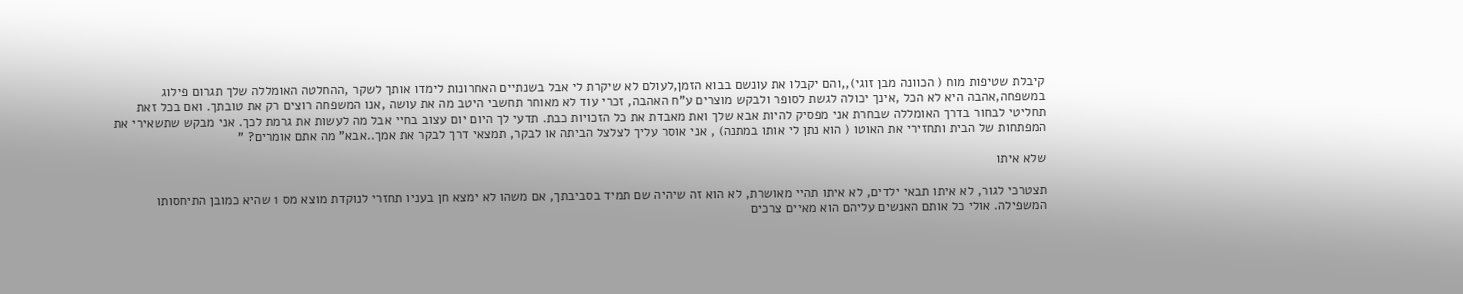קיבלת שטיפות מוח ( הכוונה מבן זוגי),,והם יקבלו את עונשם בבוא הזמן,לעולם לא שיקרת לי אבל בשנתיים האחרונות לימדו אותך לשקר ,ההחלטה האומללה שלך תגרום פילוג במשפחה,אהבה היא לא הכל ,אינך יכולה לגשת לסופר ולבקש מוצרים ע"ח האהבה, זכרי עוד לא מאוחר תחשבי היטב מה את עושה ,אנו המשפחה רוצים רק את טובתך. ואם בכל זאת תחליטי לבחור בדרך האומללה שבחרת אני מפסיק להיות אבא שלך ואת מאבדת את כל הזכויות כבת. תדעי לך היום יום עצוב בחיי אבל מה לעשות את גרמת לכך. אני מבקש שתשאירי את המפתחות של הבית ותחזירי את האוטו ( הוא נתן לי אותו במתנה) , אני אוסר עליך לצלצל הביתה או לבקר, תמצאי דרך לבקר את אמך..אבא" מה אתם אומרים? "

שלא איתו

תצטרכי לגור, לא איתו תבאי ילדים, לא איתו תהיי מאושרת, לא הוא זה שיהיה שם תמיד בסביבתך, אם משהו לא ימצא חן בעניו תחזרי לנוקדת מוצא מס 1 שהיא כמובן התיחסותו המשפילה. אולי כל אותם האנשים עליהם הוא מאיים צרכים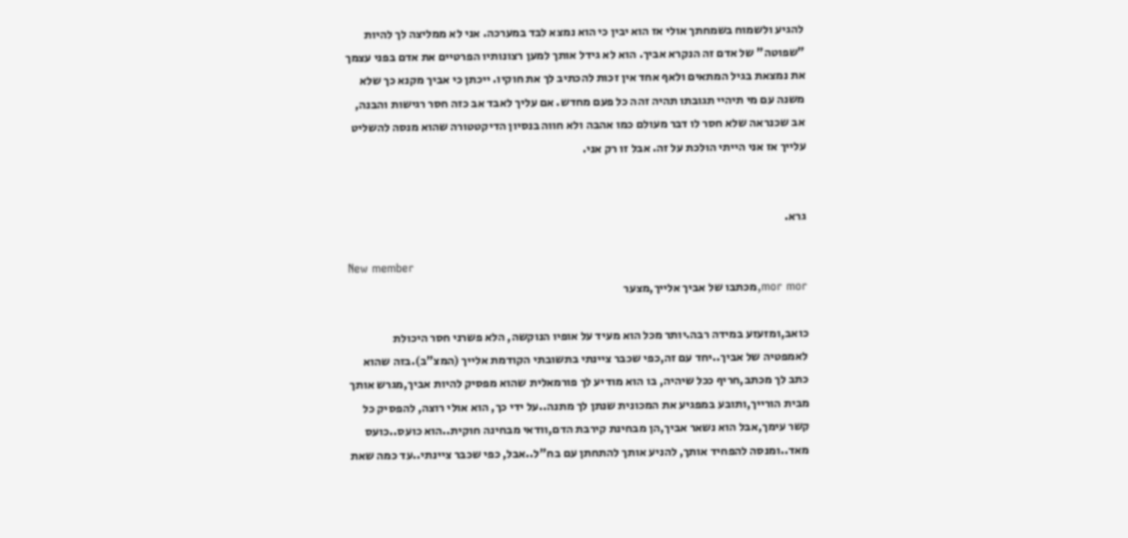להגיע ולשמוח בשמחתך אולי אז הוא יבין כי הוא נמצא לבד במערכה. אני לא ממליצה לך להיות "שפוטה" של אדם זה הנקרא אביך. הוא לא גידל אותך למען רצונותיו הפרטיים את אדם בפני עצמך את נמצאת בגיל המתאים ולאף אחד אין זכות להכתיב לך את חוקיו. ייכתן כי אביך מקנא כך שלא משנה עם מי תיהיי תגובתו תהיה זהה כל פעם מחדש. אם עליך לאבד אב כזה חסר רגישות והבנה, אב שכנראה שלא חסר לו דבר מעולם כמו אהבה ולא חווה בנסיון הדיקטטורה שהוא מנסה להשליט עלייך אז אני הייתי הולכת על זה. אבל זו רק אני.


גרא.

New member
mor mor,מכתבו של אביך אלייך,מצער

כואב,ומזעזע במידה רבה.יותר מכל הוא מעיד על אופיו הנוקשה, הלא פשרני חסר היכולת לאמפטיה של אביך..יחד עם זה,כפי שכבר ציינתי בתשובתי הקודמת אלייך (המצ"ב).בזה שהוא כתב לך מכתב,חריף ככל שיהיה, בו הוא מודיע לך פורמאלית שהוא מפסיק להיות אביך,מגרש אותך מבית הורייך,ותובע במפגיע את המכונית שנתן לך מתנה..על ידי כך, הוא אולי רוצה, להפסיק כל קשר עימך,אבל הוא נשאר אביך,הן מבחינת קירבת הדם,וודאי מבחינה חוקית..הוא כועס..כועס מאד..ומנסה להפחיד אותך, להניע אותך להתחתן עם בח"ל..אבל, כפי שכבר ציינתי..עד כמה שאת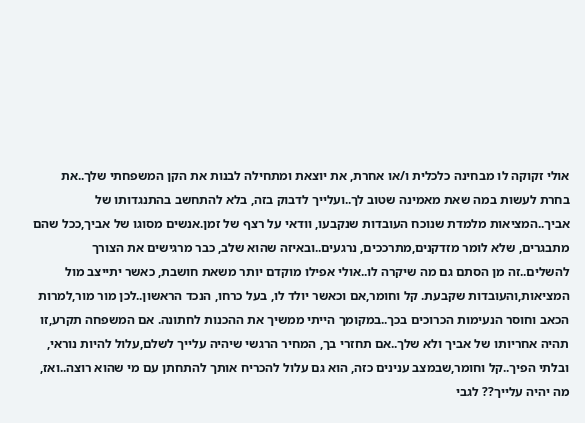אולי זקוקה לו מבחינה כלכלית ו/או אחרת, את יוצאת ומתחילה לבנות את הקן המשפחתי שלך..את בחרת לעשות במה שאת מאמינה שטוב לך..ועלייך לדבוק בזה, בלא להתחשב בהתנגדותו של אביך..המציאות מלמדת שנוכח העובדות שנקבעו, וודאי על רצף של זמן.אנשים מסוגו של אביך,ככל שהם מתבגרים, שלא לומר מזדקנים,מתרככים, נרגעים..ובאיזה שהוא שלב, כבר מרגישים את הצורך להשלים..זה מן הסתם גם מה שיקרה לו..אולי אפילו מוקדם יותר משאת חושבת, כאשר יתייצב מול המציאות,והעובדות שקבעת. קל וחומר,אם וכאשר יולד לו, בעל כרחו, הנכד הראשון..לכן מור מור,למרות הכאב וחוסר הנעימות הכרוכים בכך..במקומך הייתי ממשיך את ההכנות לחתונה. אם המשפחה תקרע,זו תהיה אחריותו של אביך ולא שלך..אם תחזרי בך, המחיר הרגשי שיהיה עלייך לשלם,עלול להיות נוראי, ובלתי הפיך..קל וחומר,שבמצב ענינים כזה, הוא גם עלול להכריח אותך להתחתן עם מי שהוא רוצה..ואז, מה יהיה עלייך?? לגבי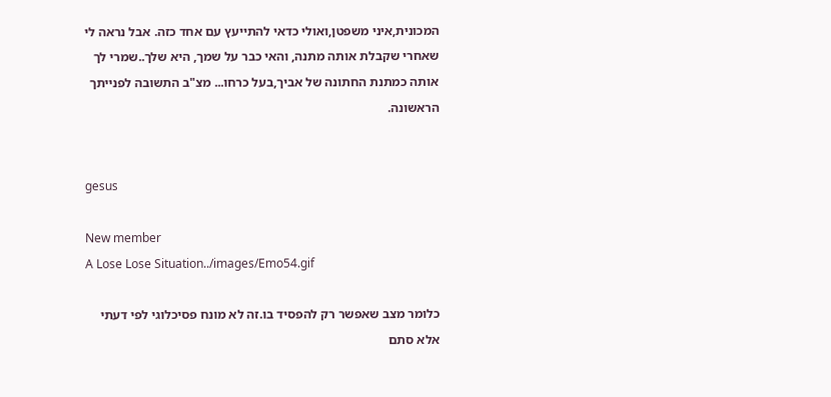המכונית,איני משפטן,ואולי כדאי להתייעץ עם אחד כזה. אבל נראה לי שאחרי שקבלת אותה מתנה, והאי כבר על שמך, היא שלך..שמרי לך אותה כמתנת החתונה של אביך,בעל כרחו... מצ"ב התשובה לפנייתך הראשונה.


gesus

New member
A Lose Lose Situation../images/Emo54.gif

כלומר מצב שאפשר רק להפסיד בו.זה לא מונח פסיכלוגי לפי דעתי אלא סתם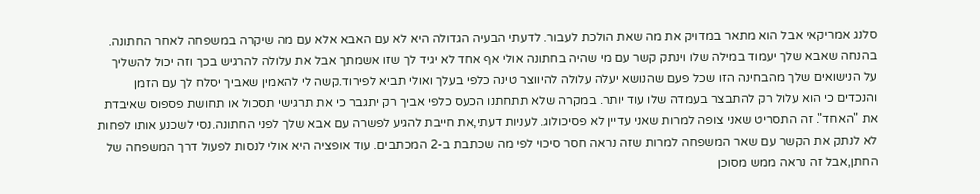סלנג אמריקאי אבל הוא מתאר במדויק את מה שאת הולכת לעבור. לדעתי הבעיה הגדולה היא לא עם האבא אלא עם מה שיקרה במשפחה לאחר החתונה. בהנחה שאבא שלך יעמוד במילה שלו וינתק קשר עם מי שהיה בחתונה אולי אף אחד לא יגיד לך שזו אשמתך אבל את עלולה להרגיש בכך וזה יכול להשליך על הנישואים שלך מהבחינה הזו שכל פעם שהנושא יעלה עלולה להיווצר טינה כלפי בעלך ואולי תביא לפירוד.קשה לי להאמין שאביך יסלח לך עם הזמן והנכדים כי הוא עלול רק להתבצר בעמדה שלו עוד יותר. במקרה שלא תתחתנו הכעס כלפי אביך רק יתגבר כי את תרגישי תסכול או תחושת פספוס שאיבדת את "האחד". זה התסריט שאני צופה למרות שאני עדיין לא פסיכולוג. לעניות דעתי,את חייבת להגיע לפשרה עם אבא שלך לפני החתונה.נסי לשכנע אותו לפחות לא לנתק את הקשר עם שאר המשפחה למרות שזה נראה חסר סיכוי לפי מה שכתבת ב-2 המכתבים. עוד אופציה היא אולי לנסות לפעול דרך המשפחה של החתן,אבל זה נראה ממש מסוכן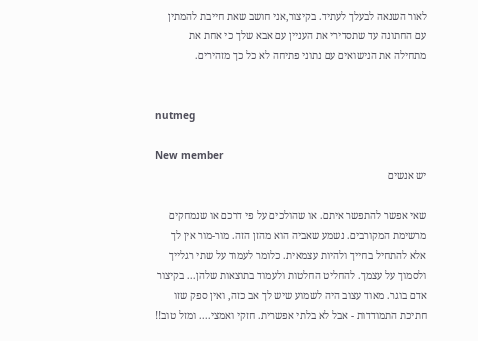לאור השנאה לבעלך לעתיד. בקיצור,אני חושב שאת חייבת להמתין עם החתונה עד שתסדירי את העניין עם אבא שלך כי אחת את מתחילה את הנישואים עם נתוני פתיחה לא כל כך מזהירים.


nutmeg

New member
יש אנשים

שאי אפשר להתפשר איתם. או שהולכים על פי דרכם או שנמחקים מרשימת המקורבים. נשמע שאביה הוא מהזן הזה. מור-מור אין לך אלא להתחיל בחייך ולהיות עצמאית. כלומר לעמוד על שתי רגלייך ולסמוך על עצמך. להחליט החלטות ולעמוד בתוצאות שלהן... בקיצור אדם בוגר. מאוד עצוב היה לשמוע שיש לך אב כזה, ואין ספק שזו חתיכת התמודדות - אבל לא בלתי אפשרית. חזקי ואמצי.... ומזל טוב!!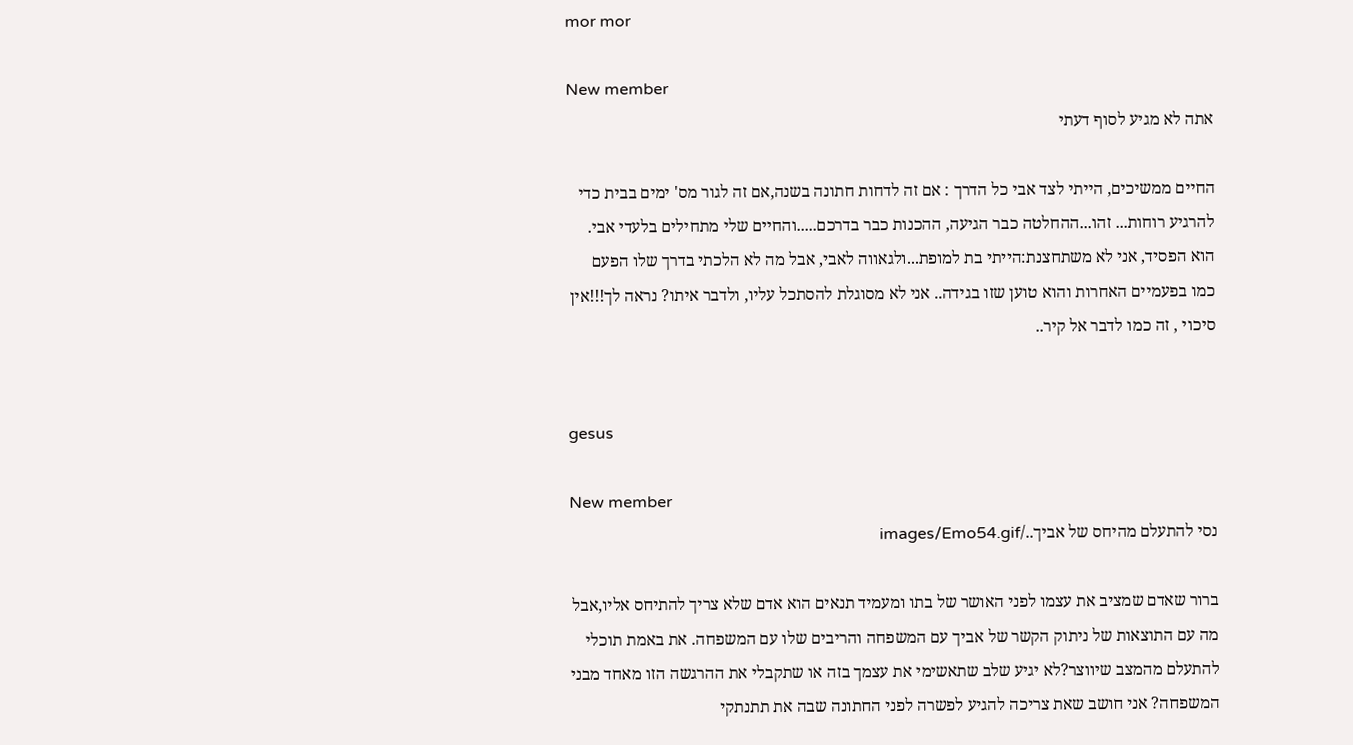mor mor

New member
אתה לא מגיע לסוף דעתי

החיים ממשיכים, הייתי לצד אבי כל הדרך : אם זה לדחות חתונה בשנה,אם זה לגור מס' ימים בבית כדי להרגיע רוחות... זהו...ההחלטה כבר הגיעה, ההכנות כבר בדרכם.....והחיים שלי מתחילים בלעדי אבי. הוא הפסיד, אני לא משתחצנת:הייתי בת למופת...ולגאווה לאבי, אבל מה לא הלכתי בדרך שלו הפעם כמו בפעמיים האחרות והוא טוען שזו בגידה.. אני לא מסוגלת להסתכל עליו, ולדבר איתו? נראה לך!!!אין סיכוי , זה כמו לדבר אל קיר..


gesus

New member
נסי להתעלם מהיחס של אביך../images/Emo54.gif

ברור שאדם שמציב את עצמו לפני האושר של בתו ומעמיד תנאים הוא אדם שלא צריך להתיחס אליו,אבל מה עם התוצאות של ניתוק הקשר של אביך עם המשפחה והריבים שלו עם המשפחה. את באמת תוכלי להתעלם מהמצב שיווצר?לא יגיע שלב שתאשימי את עצמך בזה או שתקבלי את ההרגשה הזו מאחד מבני המשפחה? אני חושב שאת צריכה להגיע לפשרה לפני החתונה שבה את תתנתקי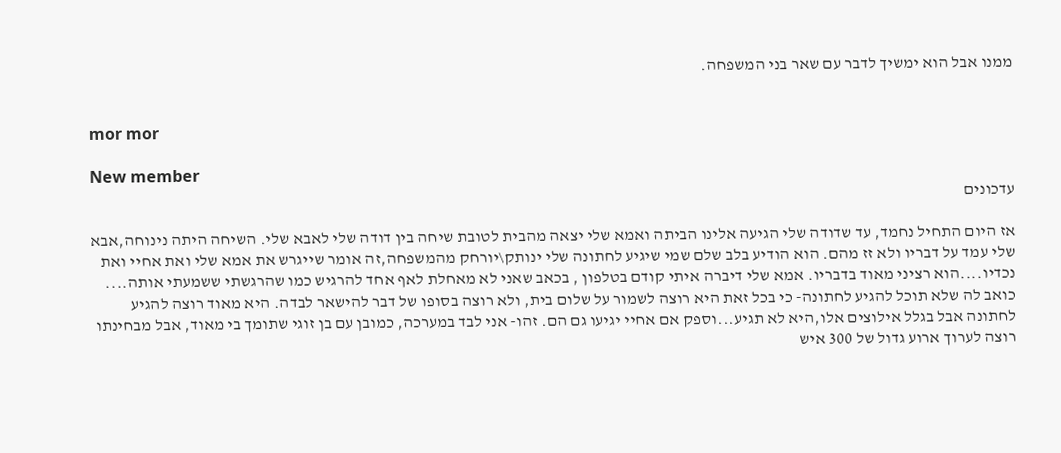ממנו אבל הוא ימשיך לדבר עם שאר בני המשפחה.


mor mor

New member
עדכונים

אז היום התחיל נחמד, עד שדודה שלי הגיעה אלינו הביתה ואמא שלי יצאה מהבית לטובת שיחה בין דודה שלי לאבא שלי. השיחה היתה נינוחה,אבא שלי עמד על דבריו ולא זז מהם. הוא הודיע בלב שלם שמי שיגיע לחתונה שלי ינותק\יורחק מהמשפחה,זה אומר שייגרש את אמא שלי ואת אחיי ואת נכדיו....הוא רציני מאוד בדבריו. אמא שלי דיברה איתי קודם בטלפון , בכאב שאני לא מאחלת לאף אחד להרגיש כמו שהרגשתי ששמעתי אותה.... כואב לה שלא תוכל להגיע לחתונה- כי בכל זאת היא רוצה לשמור על שלום בית, ולא רוצה בסופו של דבר להישאר לבדה. היא מאוד רוצה להגיע לחתונה אבל בגלל אילוצים אלו,היא לא תגיע...וספק אם אחיי יגיעו גם הם. זהו- אני לבד במערכה, כמובן עם בן זוגי שתומך בי מאוד, אבל מבחינתו רוצה לערוך ארוע גדול של 300 איש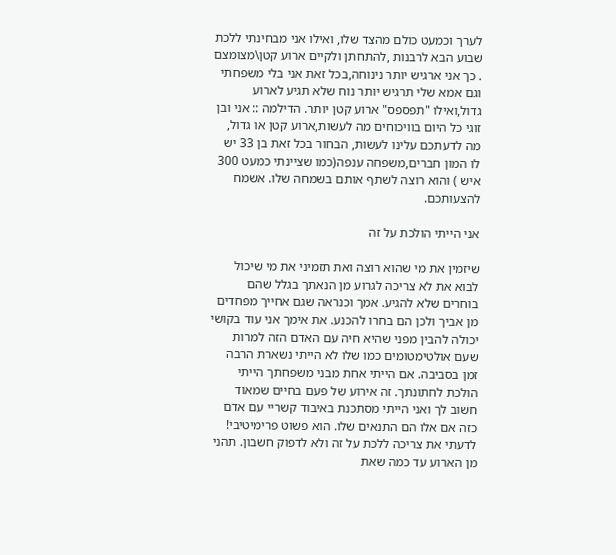לערך וכמעט כולם מהצד שלו, ואילו אני מבחינתי ללכת שבוע הבא לרבנות ,להתחתן ולקיים ארוע קטן\מצומצם . כך אני ארגיש יותר נינוחה,בכל זאת אני בלי משפחתי וגם אמא שלי תרגיש יותר נוח שלא תגיע לארוע גדול,ואילו "תפספס" ארוע קטן יותר. הדילמה :: אני ובן זוגי כל היום בוויכוחים מה לעשות,ארוע קטן או גדול, מה לדעתכם עלינו לעשות, הבחור בכל זאת בן 33 יש לו המון חברים,משפחה ענפה(כמו שציינתי כמעט 300 איש ) והוא רוצה לשתף אותם בשמחה שלו. אשמח להצעותכם.

אני הייתי הולכת על זה

שיזמין את מי שהוא רוצה ואת תזמיני את מי שיכול לבוא את לא צריכה לגרוע מן הנאתך בגלל שהם בוחרים שלא להגיע. אמך וכנראה שגם אחייך מפחדים מן אביך ולכן הם בחרו להכנע. את אימך אני עוד בקושי יכולה להבין מפני שהיא חיה עם האדם הזה למרות שעם אולטימטומים כמו שלו לא הייתי נשארת הרבה זמן בסביבה. אם הייתי אחת מבני משפחתך הייתי הולכת לחתונתך. זה אירוע של פעם בחיים שמאוד חשוב לך ואני הייתי מסתכנת באיבוד קשריי עם אדם כזה אם אלו הם התנאים שלו. הוא פשוט פרימיטיבי! לדעתי את צריכה ללכת על זה ולא לדפוק חשבון. תהני מן הארוע עד כמה שאת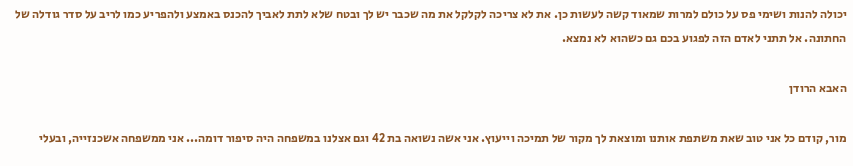יכולה להנות ושימי פס על כולם למרות שמאוד קשה לעשות כן. את לא צריכה לקלקל את מה שכבר יש לך ובטח שלא לתת לאביך להכנס באמצע ולהפריע כמו לריב על סדר גודלה של החתונה. אל תתני לאדם הזה לפגוע בכם גם כשהוא לא נמצא.

האבא הרודן

מור, קודם כל אני טוב שאת משתפת אותנו ומוצאת לך מקור של תמיכה וייעוץ. אני אשה נשואה בת 42 וגם אצלנו במשפחה היה סיפור דומה... אני ממשפחה אשכנזייה, ובעלי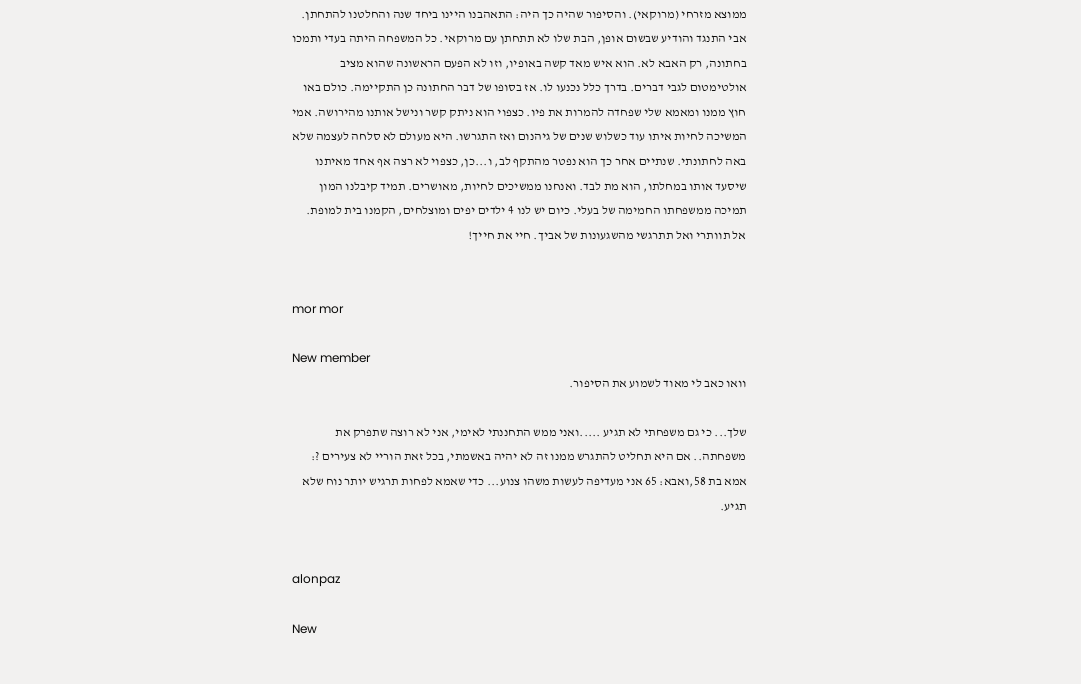ממוצא מזרחי (מרוקאי). והסיפור שהיה כך היה: התאהבנו היינו ביחד שנה והחלטנו להתחתן. אבי התנגד והודיע שבשום אופן, הבת שלו לא תתחתן עם מרוקאי. כל המשפחה היתה בעדי ותמכו בחתונה, רק האבא לא. הוא איש מאד קשה באופיו, וזו לא הפעם הראשונה שהוא מציב אולטימטום לגבי דברים. בדרך כלל נכנעו לו. אז בסופו של דבר החתונה כן התקיימה. כולם באו חוץ ממנו ומאמא שלי שפחדה להמרות את פיו. כצפוי הוא ניתק קשר ונישל אותנו מהירושה. אמי המשיכה לחיות איתו עוד כשלוש שנים של גיהנום ואז התגרשו. היא מעולם לא סלחה לעצמה שלא באה לחתונתי. שנתיים אחר כך הוא נפטר מהתקף לב, ו...כן, כצפוי לא רצה אף אחד מאיתנו שיסעד אותו במחלתו, הוא מת לבד. ואנחנו ממשיכים לחיות, מאושרים. תמיד קיבלנו המון תמיכה ממשפחתו החמימה של בעלי. כיום יש לנו 4 ילדים יפים ומוצלחים, הקמנו בית למופת. אל תוותרי ואל תתרגשי מהשגעונות של אביך. חיי את חייך!


mor mor

New member
וואו כאב לי מאוד לשמוע את הסיפור.

שלך... כי גם משפחתי לא תגיע .....ואני ממש התחננתי לאימי, אני לא רוצה שתפרק את משפחתה.. אם היא תחליט להתגרש ממנו זה לא יהיה באשמתי, בכל זאת הוריי לא צעירים ?: אמא בת 58,ואבא: 65 אני מעדיפה לעשות משהו צנוע... כדי שאמא לפחות תרגיש יותר נוח שלא תגיע.


alonpaz

New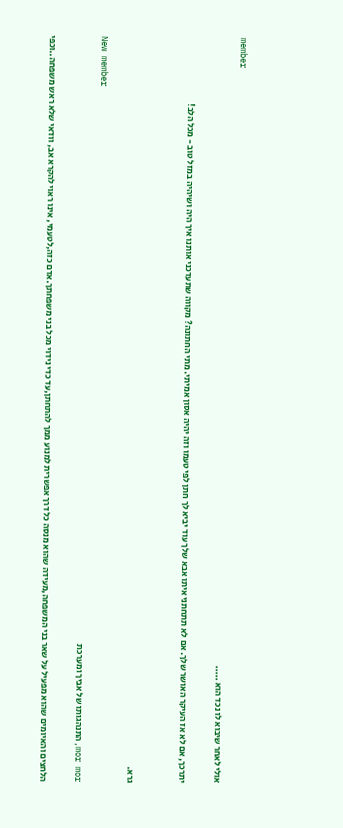member
אולי לאחר שיבוא לו נכד הוא .....

יתרכך, אם לא אז העיקר האושר שלך. אם לא תתחתני איתו אבא שלך עוד יביא לך חתן לפי טעמו וזה יהיה אסון אמיתי. מתי החתונה? מקווה שתעדכני אותנו איך היה ושיהיה במזל טוב - מכל הלב!


גרא.

New member
mor mor,התנהגותו של אביך ומערכת

הלחצים והאיומים שהוא מפעיל על שאר בני המשפחה,מעידה שהוא מנסה כל דרך אפשרית למנוע ממך להתחתן,עד כדי נידוי מכל בני משפחתך.אדם כזה,לטעמי, אינו ראוי להקרא אב, וודאי שלא ראש משפחה..וכפי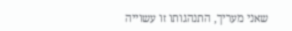שאני מעריך, התנהגותו זו עשוייה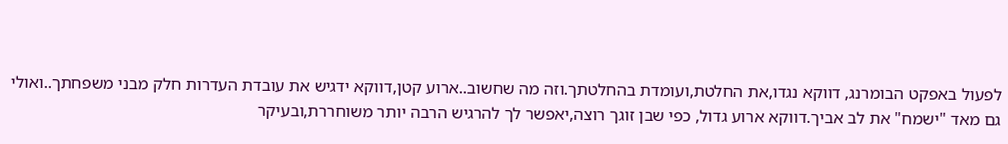לפעול באפקט הבומרנג, דווקא נגדו,את החלטת,ועומדת בהחלטתך.וזה מה שחשוב..ארוע קטן,דווקא ידגיש את עובדת העדרות חלק מבני משפחתך..ואולי גם מאד "ישמח" את לב אביך.דווקא ארוע גדול, כפי שבן זוגך רוצה,יאפשר לך להרגיש הרבה יותר משוחררת,ובעיקר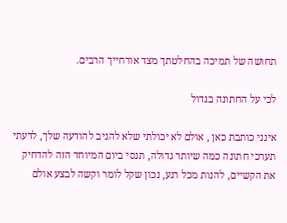תחושה של תמיכה בהחלטתך מצד אורחייך הרבים.

לכי על החתונה בגדול

אינני כותבת כאן , אולם לא יכולתי שלא להגיב להודעה שלך, לדעתי תערכי חתונה כמה שיותר גדולה, תנסי ביום המיוחד הזה להדחיק את הקשיים, להנות מכל רגע, נכון שקל לומר וקשה לבצע אולם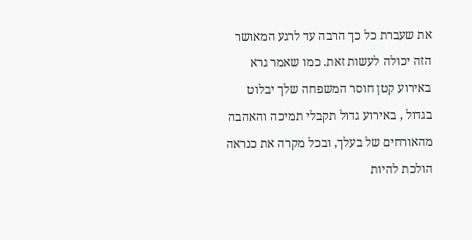את שעברת כל כך הרבה עד לרגע המאושר הזה יכולה לעשות זאת. כמו שאמר גרא באירוע קטן חוסר המשפחה שלך יבלוט בגדול , באירוע גדול תקבלי תמיכה והאהבה מהאורחים של בעלך, ובכל מקרה את כנראה הולכת להיות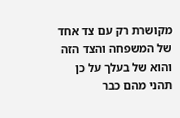מקושרת רק עם צד אחד של המשפחה והצד הזה והוא של בעלך על כן תהני מהם כבר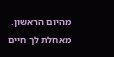מהיום הראשון. מאחלת לך חיים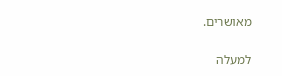מאושרים.

למעלה